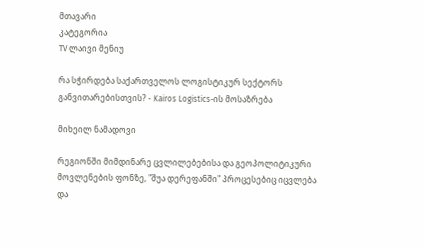მთავარი
კატეგორია
TV ლაივი მენიუ

რა სჭირდება საქართველოს ლოგისტიკურ სექტორს განვითარებისთვის? - Kairos Logistics-ის მოსაზრება

მიხეილ ნამადოვი

რეგიონში მიმდინარე ცვლილებებისა და გეოპოლიტიკური მოვლენების ფონზე, "შუა დერეფანში" პროცესებიც იცვლება და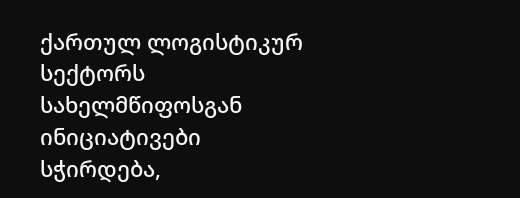ქართულ ლოგისტიკურ სექტორს სახელმწიფოსგან ინიციატივები სჭირდება,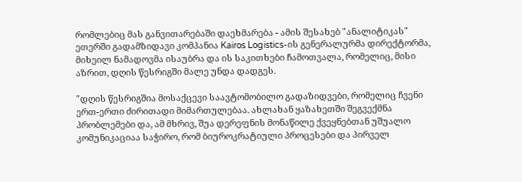რომლებიც მას განვითარებაში დაეხმარება - ამის შესახებ "ანალიტიკას" ეთერში გადამზიდავი კომპანია Kairos Logistics-ის გენერალურმა დირექტორმა, მიხეილ ნამადოვმა ისაუბრა და ის საკითხები ჩამოთვალა, რომელიც, მისი აზრით, დღის წესრიგში მალე უნდა დადგეს.

"დღის წესრიგშია მოსაქცევი საავტომობილო გადაზიდვები, რომელიც ჩვენი ერთ-ერთი ძირითადი მიმართულებაა. ახლახან ყაზახეთში შეგვექმნა პრობლემები და, ამ მხრივ, შუა დერეფნის მონაწილე ქვეყნებთან უშუალო კომუნიკაციაა საჭირო, რომ ბიუროკრატიული პროცესები და პირველ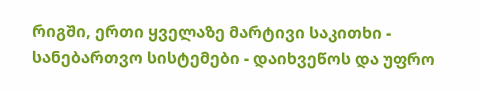რიგში, ერთი ყველაზე მარტივი საკითხი - სანებართვო სისტემები - დაიხვეწოს და უფრო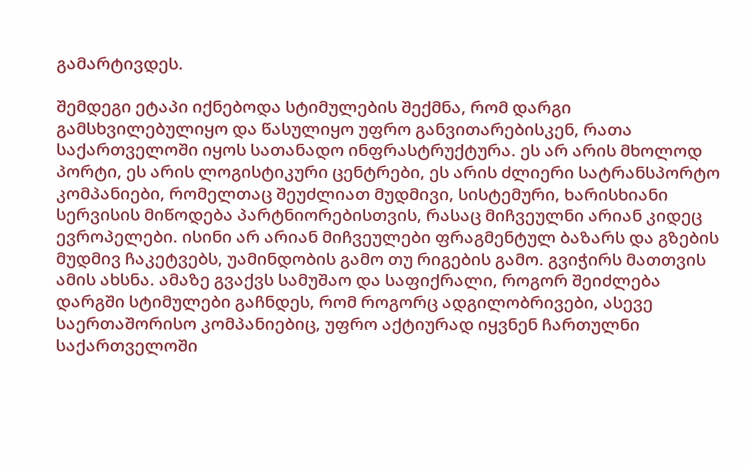გამარტივდეს.

შემდეგი ეტაპი იქნებოდა სტიმულების შექმნა, რომ დარგი გამსხვილებულიყო და წასულიყო უფრო განვითარებისკენ, რათა საქართველოში იყოს სათანადო ინფრასტრუქტურა. ეს არ არის მხოლოდ პორტი, ეს არის ლოგისტიკური ცენტრები, ეს არის ძლიერი სატრანსპორტო კომპანიები, რომელთაც შეუძლიათ მუდმივი, სისტემური, ხარისხიანი სერვისის მიწოდება პარტნიორებისთვის, რასაც მიჩვეულნი არიან კიდეც ევროპელები. ისინი არ არიან მიჩვეულები ფრაგმენტულ ბაზარს და გზების მუდმივ ჩაკეტვებს, უამინდობის გამო თუ რიგების გამო. გვიჭირს მათთვის ამის ახსნა. ამაზე გვაქვს სამუშაო და საფიქრალი, როგორ შეიძლება დარგში სტიმულები გაჩნდეს, რომ როგორც ადგილობრივები, ასევე საერთაშორისო კომპანიებიც, უფრო აქტიურად იყვნენ ჩართულნი საქართველოში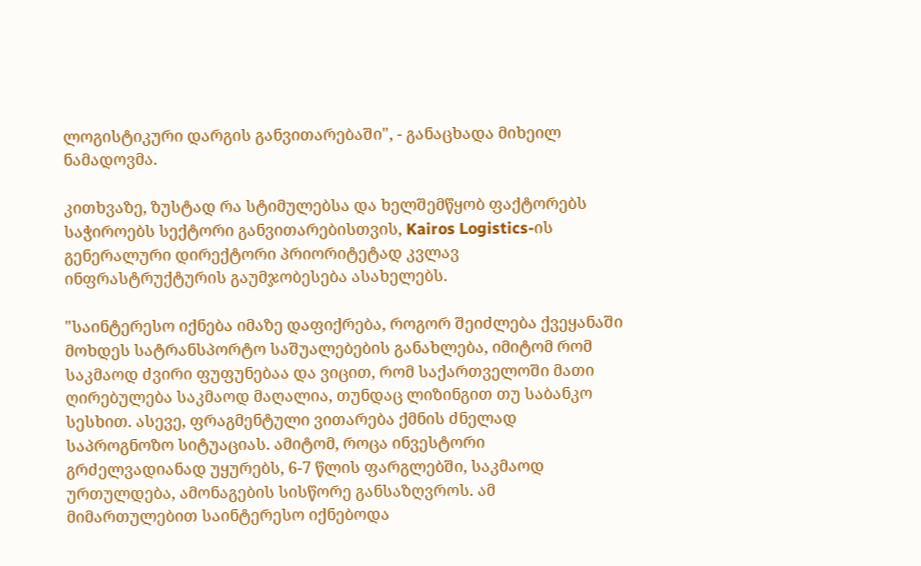ლოგისტიკური დარგის განვითარებაში", - განაცხადა მიხეილ ნამადოვმა.

კითხვაზე, ზუსტად რა სტიმულებსა და ხელშემწყობ ფაქტორებს საჭიროებს სექტორი განვითარებისთვის, Kairos Logistics-ის გენერალური დირექტორი პრიორიტეტად კვლავ ინფრასტრუქტურის გაუმჯობესება ასახელებს.

"საინტერესო იქნება იმაზე დაფიქრება, როგორ შეიძლება ქვეყანაში მოხდეს სატრანსპორტო საშუალებების განახლება, იმიტომ რომ საკმაოდ ძვირი ფუფუნებაა და ვიცით, რომ საქართველოში მათი ღირებულება საკმაოდ მაღალია, თუნდაც ლიზინგით თუ საბანკო სესხით. ასევე, ფრაგმენტული ვითარება ქმნის ძნელად საპროგნოზო სიტუაციას. ამიტომ, როცა ინვესტორი გრძელვადიანად უყურებს, 6-7 წლის ფარგლებში, საკმაოდ ურთულდება, ამონაგების სისწორე განსაზღვროს. ამ მიმართულებით საინტერესო იქნებოდა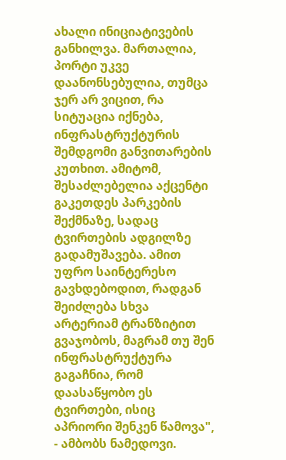ახალი ინიციატივების განხილვა. მართალია, პორტი უკვე დაანონსებულია, თუმცა ჯერ არ ვიცით, რა სიტუაცია იქნება, ინფრასტრუქტურის შემდგომი განვითარების კუთხით. ამიტომ, შესაძლებელია აქცენტი გაკეთდეს პარკების შექმნაზე, სადაც ტვირთების ადგილზე გადამუშავება. ამით უფრო საინტერესო გავხდებოდით, რადგან შეიძლება სხვა არტერიამ ტრანზიტით გვაჯობოს, მაგრამ თუ შენ ინფრასტრუქტურა გაგაჩნია, რომ დაასაწყობო ეს ტვირთები, ისიც აპრიორი შენკენ წამოვა", - ამბობს ნამედოვი.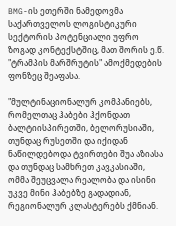BMG-ის ეთერში ნამედოვმა საქართველოს ლოგისტიკური სექტორის პოტენციალი უფრო ზოგად კონტექსტშიც, მათ შორის ე.წ. "ტრამპის მარშრუტის" ამოქმედების ფონზეც შეაფასა.

"მულტინაციონალურ კომპანიებს, რომელთაც ჰაბები ჰქონდათ ბალტიისპირეთში, ბელორუსიაში, თუნდაც რუსეთში და იქიდან ნაწილდებოდა ტვირთები შუა აზიასა და თუნდაც სამხრეთ კავკასიაში, ომმა შეუცვალა რეალობა და ისინი უკვე მინი ჰაბებზე გადადიან, რეგიონალურ კლასტერებს ქმნიან.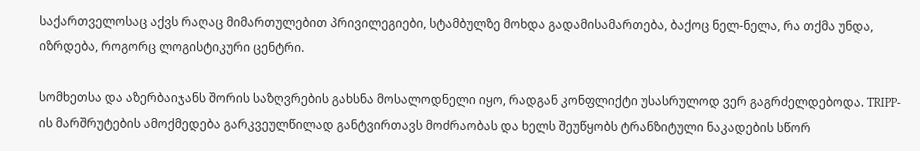საქართველოსაც აქვს რაღაც მიმართულებით პრივილეგიები, სტამბულზე მოხდა გადამისამართება, ბაქოც ნელ-ნელა, რა თქმა უნდა, იზრდება, როგორც ლოგისტიკური ცენტრი.

სომხეთსა და აზერბაიჯანს შორის საზღვრების გახსნა მოსალოდნელი იყო, რადგან კონფლიქტი უსასრულოდ ვერ გაგრძელდებოდა. TRIPP-ის მარშრუტების ამოქმედება გარკვეულწილად განტვირთავს მოძრაობას და ხელს შეუწყობს ტრანზიტული ნაკადების სწორ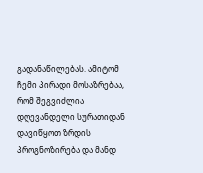გადანაწილებას. ამიტომ ჩემი პირადი მოსაზრებაა, რომ შეგვიძლია დღევანდელი სურათიდან დავიწყოთ ზრდის პროგნოზირება და მანდ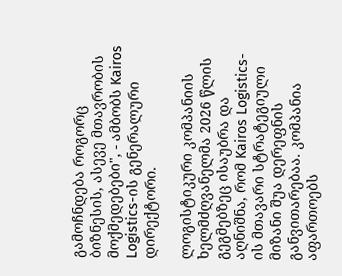გამოჩნდება როგორც ბიზნესის, ასევე მთავრობის მოქმედებები", - ამბობს Kairos Logistics-ის გენერალური დირექტორი.

ლოგისტიკური კომპანიის ხელმძღვანელმა 2026 წლის გეგმებზეც ისაუბრა და აღნიშნა, რომ Kairos Logistics-ის მთავარი სტრატეგიული მიზანი შუა დერეფნის განვითარებაა. კომპანია აფართოებს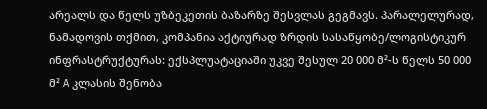არეალს და წელს უზბეკეთის ბაზარზე შესვლას გეგმავს. პარალელურად, ნამადოვის თქმით, კომპანია აქტიურად ზრდის სასაწყობე/ლოგისტიკურ ინფრასტრუქტურას: ექსპლუატაციაში უკვე შესულ 20 000 მ²-ს წელს 50 000 მ² A კლასის შენობა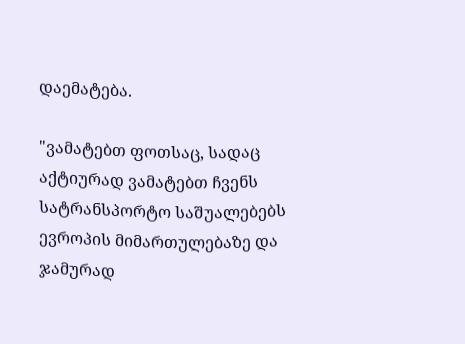დაემატება.

"ვამატებთ ფოთსაც, სადაც აქტიურად ვამატებთ ჩვენს სატრანსპორტო საშუალებებს ევროპის მიმართულებაზე და ჯამურად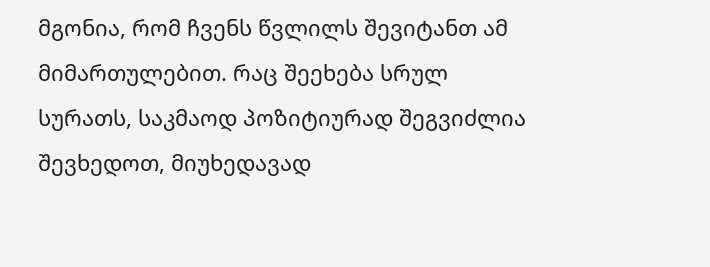მგონია, რომ ჩვენს წვლილს შევიტანთ ამ მიმართულებით. რაც შეეხება სრულ სურათს, საკმაოდ პოზიტიურად შეგვიძლია შევხედოთ, მიუხედავად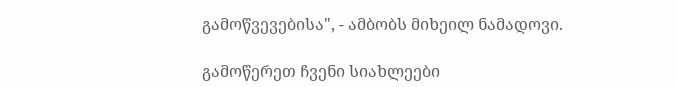გამოწვევებისა", - ამბობს მიხეილ ნამადოვი.

გამოწერეთ ჩვენი სიახლეები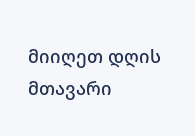მიიღეთ დღის მთავარი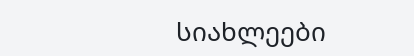სიახლეები